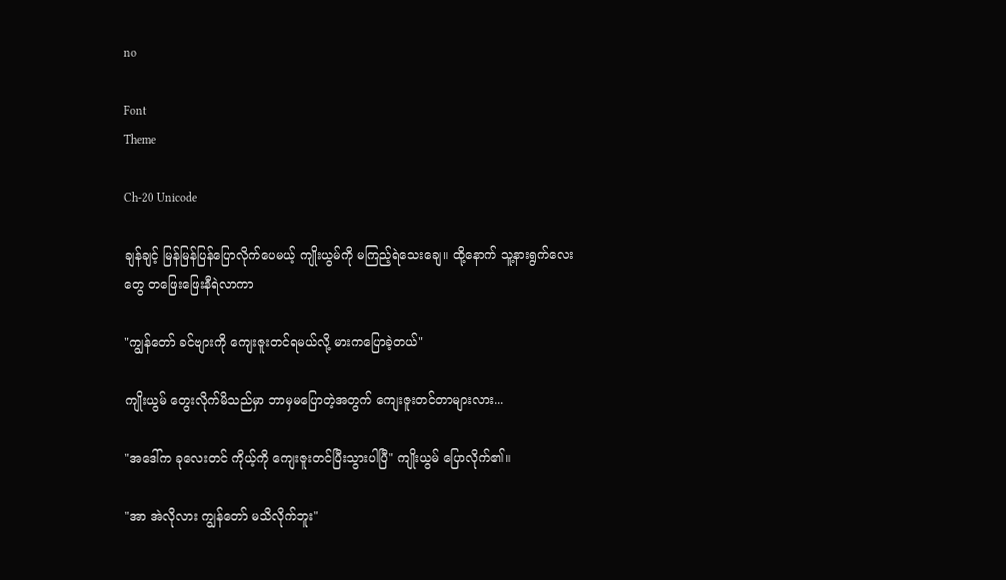no

Font
Theme

Ch-20 Unicode

ချန်ချင့် မြန်မြန်ပြန်ပြောလိုက်ပေမယ့် ကျိုးယွမ်ကို မကြည့်ရဲသေးချေ။ ထို့နောက် သူ့နားရွက်လေးတွေ တဖြေးဖြေးနီရဲလာကာ

"ကျွန်တော် ခင်ဗျားကို ကျေးဇူးတင်ရမယ်လို့ မားကပြောခဲ့တယ်"

ကျိုးယွမ် တွေးလိုက်မိသည်မှာ ဘာမှမပြောတဲ့အတွက် ကျေးဇူးတင်တာများလား...

"အဒေါ်က ခုလေးတင် ကိုယ့်ကို ကျေးဇူးတင်ပြီးသွားပါပြီ" ကျိုးယွမ် ပြောလိုက်၏။

"အာ အဲလိုလား ကျွန်တော် မသိလိုက်ဘူး"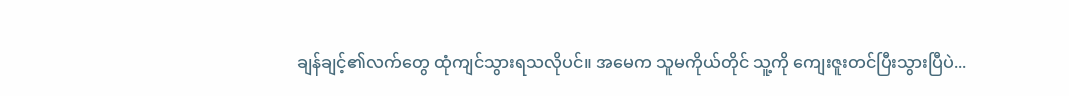ချန်ချင့်၏လက်တွေ ထုံကျင်သွားရသလိုပင်။ အမေက သူမကိုယ်တိုင် သူ့ကို ကျေးဇူးတင်ပြီးသွားပြီပဲ...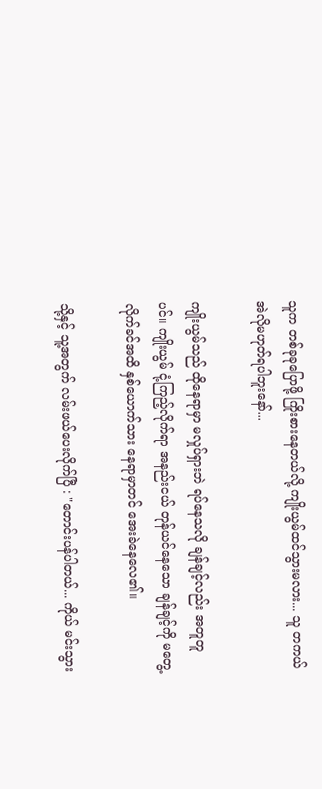သူက တစ်ခုခုပြောဖို့ ကြိုးစားနေတယ်လို့ ကျိုးယွမ်ထင်သွားမလား... သူ တကယ် အဲလိုမဟုတ်ရပါဘူးနော်...

ကျိုးယွမ်သည် ထိုနေရာမှာ မလှုပ်ရှားဘဲ ရပ်နေသလို ချန်ချင့်လည်း အတူတူပင်။ ကျိုးယွမ် ငုံ့ကြည့်လိုက်ရာ အနည်းငယ် တုန်ယင်နေသော ချန်ချင့်ကို မတွေ့လိုက်ခင်အထိ နှစ်ယောက်သား နေရာမှာတင် အေးခဲနေလေ၏။

သို့နှင့် သူ့အတွက် လမ်းဖယ်ပေးလိုက်ပြီ : "တောင်းပန်ပါတယ်... ကိုယ် မင်းသွား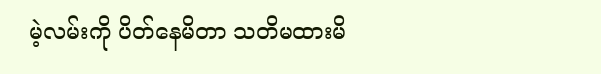မဲ့လမ်းကို ပိတ်နေမိတာ သတိမထားမိ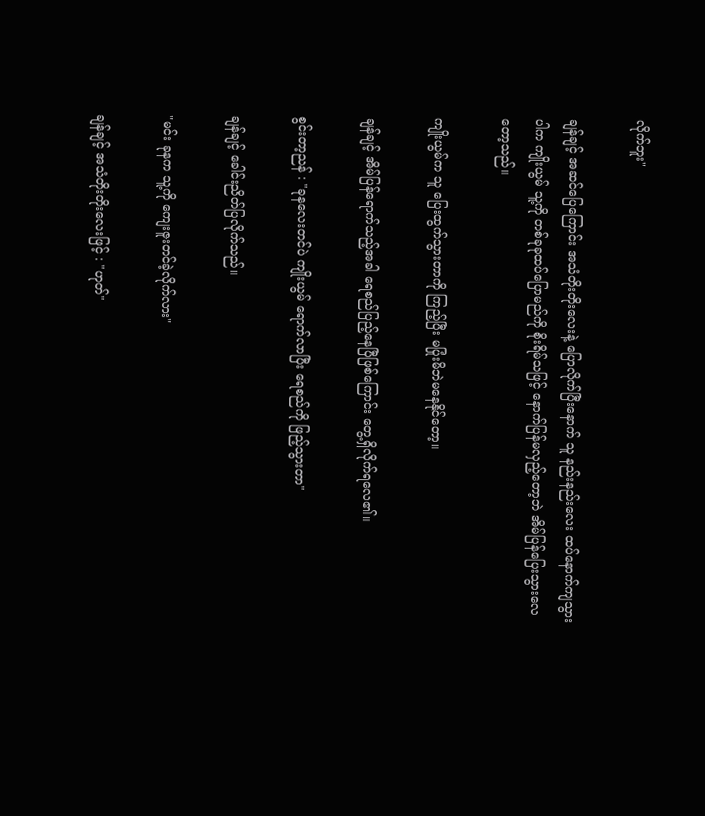လိုက်ဘူး"

ချန်ချင့် အဆင်ပြေကြောင်း အသံတိုးတိုးလေးနဲ့ ပြောလိုက်ပြီးနောက် သူ နည်းနည်းလေး ထပ်နောက်ကျသွားပါက ကျိုးယွမ် သူ့ကို တစ်ခုခုထပ်ပြောမည်ကို စိုးရိမ်သဖြင့် နောက်ပြန်မလှည့်တော့ဘဲ အိမ်ပြန်ပြေးသွားလေတော့သည်။

ကျိုးယွမ်က သူ ပြေးထွက်သွားတာကို ကြည့်ပြီး မပြုံးမိဘဲမနေနိုင်တော့။

ချန်ချင့် အိမ်ပြန်ရောက်သည့်အခါ ရေစည်ပြည့်နေပြီဖြစ်ကြောင်း တွေ့ရှိလိုက်ရလေ၏။

စွင်းတာ့ညန် : "ခုနလေးတင်ပဲ ကျိုးယွမ် ရောက်လာပြီး ရေစည်ကို ဖြည့်သွားတာ"

ချန်ချင့် ခေါင်းညိတ်ပြလိုက်သည်။

"မင်း ခုနက သူ့ကို ကျေးဇူးတင်ခဲ့လိုက်လား"

ချန်ချင့် အသံတိုးတိုးလေးဖြင့် : "ဟုတ်"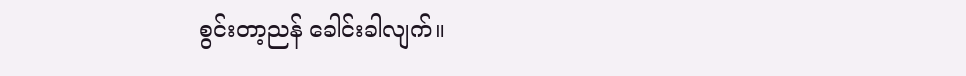စွင်းတာ့ညန် ခေါင်းခါလျက်။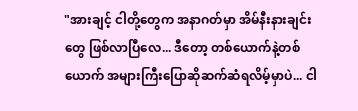"အားချင့် ငါတို့တွေက အနာဂတ်မှာ အိမ်နီးနားချင်းတွေ ဖြစ်လာပြီလေ... ဒီတော့ တစ်ယောက်နဲ့တစ်ယောက် အများကြီးပြောဆိုဆက်ဆံရလိမ့်မှာပဲ... ငါ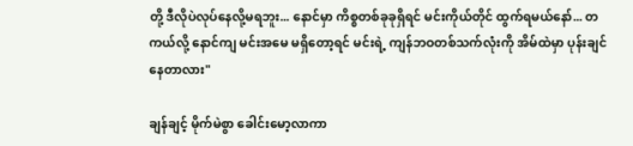တို့ ဒီလိုပဲလုပ်နေလို့မရဘူး... နောင်မှာ ကိစ္စတစ်ခုခုရှိရင် မင်းကိုယ်တိုင် ထွက်ရမယ်နော်... တကယ်လို့ နောင်ကျ မင်းအမေ မရှိတော့ရင် မင်းရဲ့ ကျန်ဘဝတစ်သက်လုံးကို အိမ်ထဲမှာ ပုန်းချင်နေတာလား"

ချန်ချင့် မိုက်မဲစွာ ခေါင်းမော့လာကာ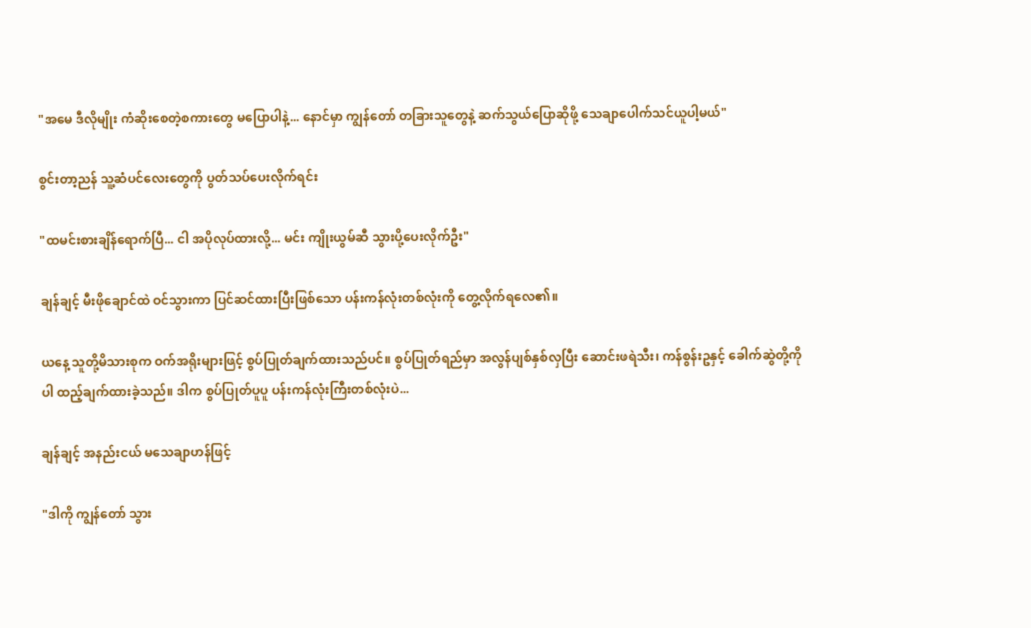"အမေ ဒီလိုမျိုး ကံဆိုးစေတဲ့စကားတွေ မပြောပါနဲ့... နောင်မှာ ကျွန်တော် တခြားသူတွေနဲ့ ဆက်သွယ်ပြောဆိုဖို့ သေချာပေါက်သင်ယူပါ့မယ်"

စွင်းတာ့ညန် သူ့ဆံပင်လေးတွေကို ပွတ်သပ်ပေးလိုက်ရင်း

"ထမင်းစားချိန်ရောက်ပြီ... ငါ အပိုလုပ်ထားလို့... မင်း ကျိုးယွမ်ဆီ သွားပို့ပေးလိုက်ဦး"

ချန်ချင့် မီးဖိုချောင်ထဲ ဝင်သွားကာ ပြင်ဆင်ထားပြီးဖြစ်သော ပန်းကန်လုံးတစ်လုံးကို တွေ့လိုက်ရလေ၏။

ယနေ့ သူတို့မိသားစုက ဝက်အရိုးများဖြင့် စွပ်ပြုတ်ချက်ထားသည်ပင်။ စွပ်ပြုတ်ရည်မှာ အလွန်ပျစ်နှစ်လှပြီး ဆောင်းဖရဲသီး၊ ကန်စွန်းဥနှင့် ခေါက်ဆွဲတို့ကိုပါ ထည့်ချက်ထားခဲ့သည်။ ဒါက စွပ်ပြုတ်ပူပူ ပန်းကန်လုံးကြီးတစ်လုံးပဲ...

ချန်ချင့် အနည်းငယ် မသေချာဟန်ဖြင့်

"ဒါကို ကျွန်တော် သွား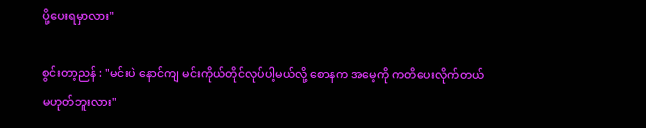ပို့ပေးရမှာလား"

စွင်းတာ့ညန် : "မင်းပဲ နောင်ကျ မင်းကိုယ်တိုင်လုပ်ပါ့မယ်လို့ စောနက အမေ့ကို ကတိပေးလိုက်တယ် မဟုတ်ဘူးလား"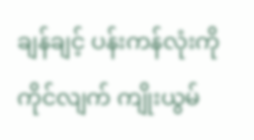ချန်ချင့် ပန်းကန်လုံးကို ကိုင်လျက် ကျိုးယွမ်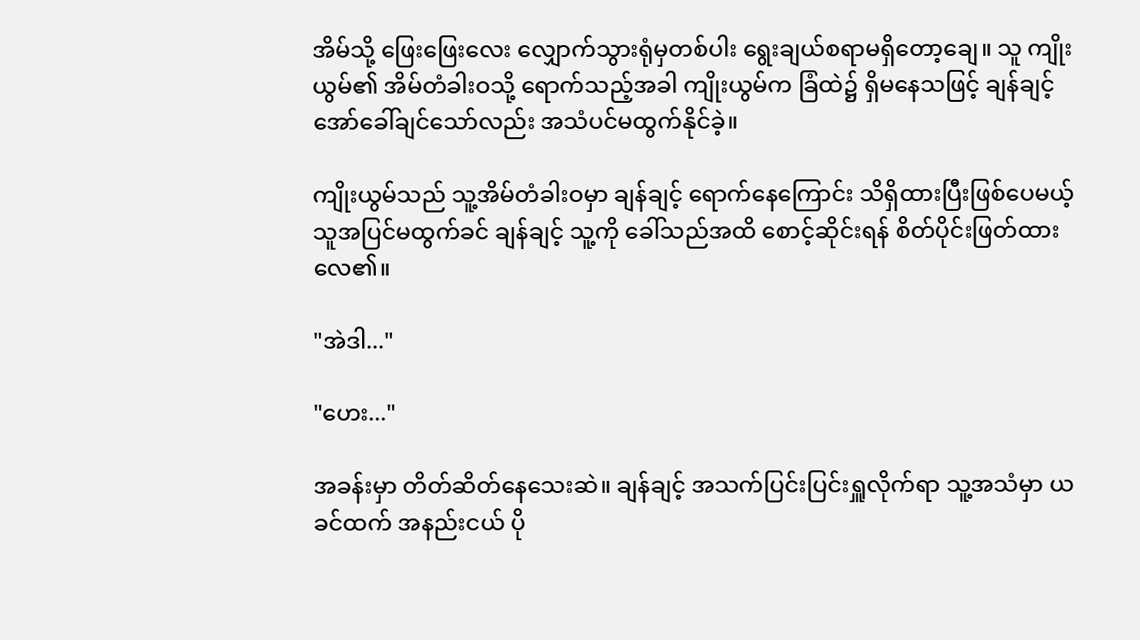အိမ်သို့ ဖြေးဖြေးလေး လျှောက်သွားရုံမှတစ်ပါး ရွေးချယ်စရာမရှိတော့ချေ။ သူ ကျိုးယွမ်၏ အိမ်တံခါးဝသို့ ရောက်သည့်အခါ ကျိုးယွမ်က ခြံထဲ၌ ရှိမနေသဖြင့် ချန်ချင့် အော်ခေါ်ချင်သော်လည်း အသံပင်မထွက်နိုင်ခဲ့။

ကျိုးယွမ်သည် သူ့အိမ်တံခါးဝမှာ ချန်ချင့် ရောက်နေကြောင်း သိရှိထားပြီးဖြစ်ပေမယ့် သူအပြင်မထွက်ခင် ချန်ချင့် သူ့ကို ခေါ်သည်အထိ စောင့်ဆိုင်းရန် စိတ်ပိုင်းဖြတ်ထားလေ၏။

"အဲဒါ..."

"ဟေး..."

အခန်းမှာ တိတ်ဆိတ်နေသေးဆဲ။ ချန်ချင့် အသက်ပြင်းပြင်းရှူလိုက်ရာ သူ့အသံမှာ ယခင်ထက် အနည်းငယ် ပို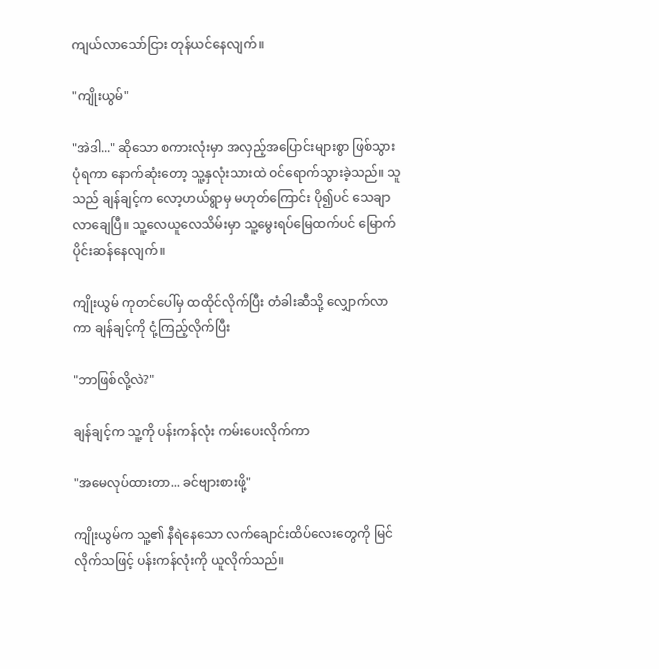ကျယ်လာသော်ငြား တုန်ယင်နေလျက်။

"ကျိုးယွမ်"

"အဲဒါ..." ဆိုသော စကားလုံးမှာ အလှည့်အပြောင်းများစွာ ဖြစ်သွားပုံရကာ နောက်ဆုံးတော့ သူ့နှလုံးသားထဲ ဝင်ရောက်သွားခဲ့သည်။ သူသည် ချန်ချင့်က လော့ဟယ်ရွာမှ မဟုတ်ကြောင်း ပို၍ပင် သေချာလာချေပြီ။ သူ့လေယူလေသိမ်းမှာ သူ့မွေးရပ်မြေထက်ပင် မြောက်ပိုင်းဆန်နေလျက်။

ကျိုးယွမ် ကုတင်ပေါ်မှ ထထိုင်လိုက်ပြီး တံခါးဆီသို့ လျှောက်လာကာ ချန်ချင့်ကို ငုံ့ကြည့်လိုက်ပြီး

"ဘာဖြစ်လို့လဲ?"

ချန်ချင့်က သူ့ကို ပန်းကန်လုံး ကမ်းပေးလိုက်ကာ

"အမေလုပ်ထားတာ... ခင်ဗျားစားဖို့"

ကျိုးယွမ်က သူ့၏ နီရဲနေသော လက်ချောင်းထိပ်လေးတွေကို မြင်လိုက်သဖြင့် ပန်းကန်လုံးကို ယူလိုက်သည်။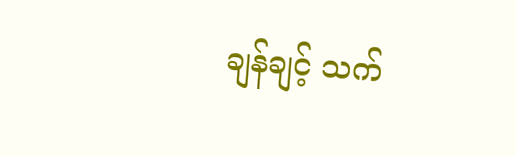ချန်ချင့် သက်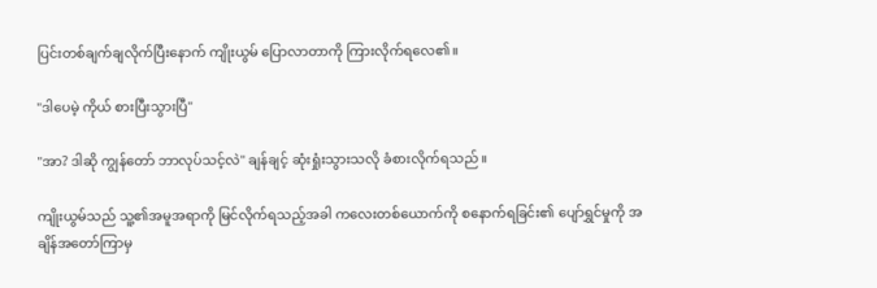ပြင်းတစ်ချက်ချလိုက်ပြီးနောက် ကျိုးယွမ် ပြောလာတာကို ကြားလိုက်ရလေ၏။

"ဒါပေမဲ့ ကိုယ် စားပြီးသွားပြီ"

"အာ? ဒါဆို ကျွန်တော် ဘာလုပ်သင့်လဲ" ချန်ချင့် ဆုံးရှုံးသွားသလို ခံစားလိုက်ရသည်။

ကျိုးယွမ်သည် သူ့၏အမူအရာကို မြင်လိုက်ရသည့်အခါ ကလေးတစ်ယောက်ကို စနောက်ရခြင်း၏ ပျော်ရွှင်မှုကို အချိန်အတော်ကြာမှ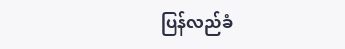ပြန်လည်ခံ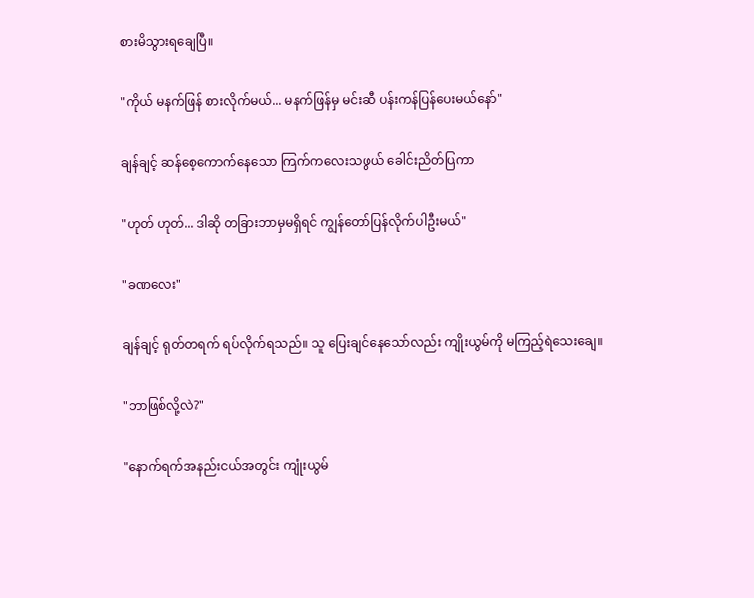စားမိသွားရချေပြီ။

"ကိုယ် မနက်ဖြန် စားလိုက်မယ်... မနက်ဖြန်မှ မင်းဆီ ပန်းကန်ပြန်ပေးမယ်နော်"

ချန်ချင့် ဆန်စေ့ကောက်နေသော ကြက်ကလေးသဖွယ် ခေါင်းညိတ်ပြကာ

"ဟုတ် ဟုတ်... ဒါဆို တခြားဘာမှမရှိရင် ကျွန်တော်ပြန်လိုက်ပါဦးမယ်"

"ခဏလေး"

ချန်ချင့် ရုတ်တရက် ရပ်လိုက်ရသည်။ သူ ပြေးချင်နေသော်လည်း ကျိုးယွမ်ကို မကြည့်ရဲသေးချေ။

"ဘာဖြစ်လို့လဲ?"

"နောက်ရက်အနည်းငယ်အတွင်း ကျုံးယွမ်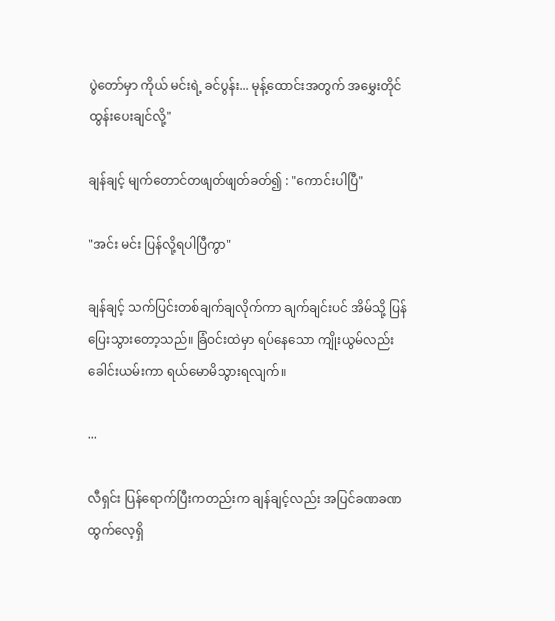ပွဲတော်မှာ ကိုယ် မင်းရဲ့ ခင်ပွန်း... မုန့်ထောင်းအတွက် အမွှေးတိုင်ထွန်းပေးချင်လို့"

ချန်ချင့် မျက်တောင်တဖျတ်ဖျတ်ခတ်၍ : "ကောင်းပါပြီ"

"အင်း မင်း ပြန်လို့ရပါပြီကွာ"

ချန်ချင့် သက်ပြင်းတစ်ချက်ချလိုက်ကာ ချက်ချင်းပင် အိမ်သို့ ပြန်ပြေးသွားတော့သည်။ ခြံဝင်းထဲမှာ ရပ်နေသော ကျိုးယွမ်လည်း ခေါင်းယမ်းကာ ရယ်မောမိသွားရလျက်။

...

လီရှင်း ပြန်ရောက်ပြီးကတည်းက ချန်ချင့်လည်း အပြင်ခဏခဏထွက်လေ့ရှိ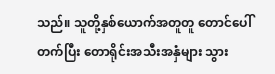သည်။ သူတို့နှစ်ယောက်အတူတူ တောင်ပေါ်တက်ပြီး တောရိုင်းအသီးအနှံများ သွား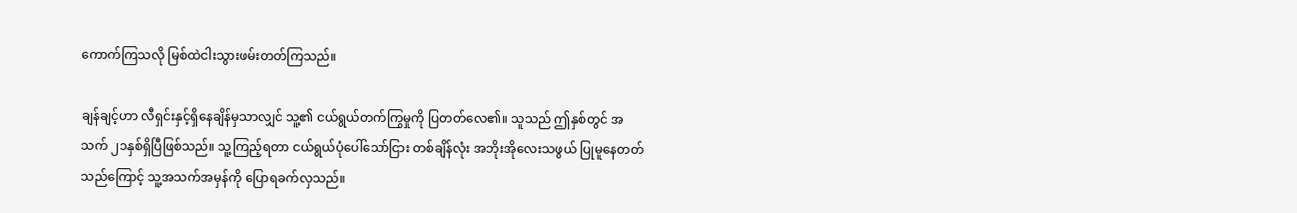ကောက်ကြသလို မြစ်ထဲငါးသွားဖမ်းတတ်ကြသည်။

ချန်ချင့်ဟာ လီရှင်းနှင့်ရှိနေချိန်မှသာလျှင် သူ့၏ ငယ်ရွယ်တက်ကြွမှုကို ပြတတ်လေ၏။ သူသည် ဤနှစ်တွင် အသက် ၂၁နှစ်ရှိပြီဖြစ်သည်။ သူ့ကြည့်ရတာ ငယ်ရွယ်ပုံပေါ်သော်ငြား တစ်ချိန်လုံး အဘိုးအိုလေးသဖွယ် ပြုမူနေတတ်သည်ကြောင့် သူ့အသက်အမှန်ကို ပြောရခက်လှသည်။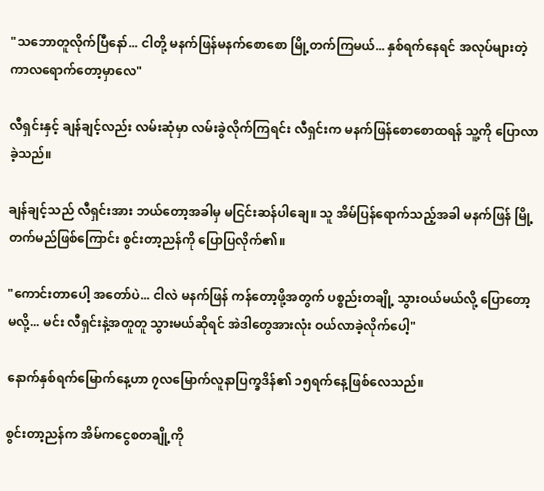"သဘောတူလိုက်ပြီနော်... ငါတို့ မနက်ဖြန်မနက်စောစော မြို့တက်ကြမယ်... နှစ်ရက်နေရင် အလုပ်များတဲ့ကာလရောက်တော့မှာလေ"

လီရှင်းနှင့် ချန်ချင့်လည်း လမ်းဆုံမှာ လမ်းခွဲလိုက်ကြရင်း လီရှင်းက မနက်ဖြန်စောစောထရန် သူ့ကို ပြောလာခဲ့သည်။

ချန်ချင့်သည် လီရှင်းအား ဘယ်တော့အခါမှ မငြင်းဆန်ပါချေ။ သူ အိမ်ပြန်ရောက်သည့်အခါ မနက်ဖြန် မြို့တက်မည်ဖြစ်ကြောင်း စွင်းတာ့ညန်ကို ပြောပြလိုက်၏။

"ကောင်းတာပေါ့ အတော်ပဲ... ငါလဲ မနက်ဖြန် ကန်တော့ဖို့အတွက် ပစ္စည်းတချို့ သွားဝယ်မယ်လို့ ပြောတော့မလို့... မင်း လီရှင်းနဲ့အတူတူ သွားမယ်ဆိုရင် အဲဒါတွေအားလုံး ဝယ်လာခဲ့လိုက်ပေါ့"

နောက်နှစ်ရက်မြောက်နေ့ဟာ ၇လမြောက်လူနာပြက္ခဒိန်၏ ၁၅ရက်နေ့ဖြစ်လေသည်။

စွင်းတာ့ညန်က အိမ်ကငွေစတချို့ကို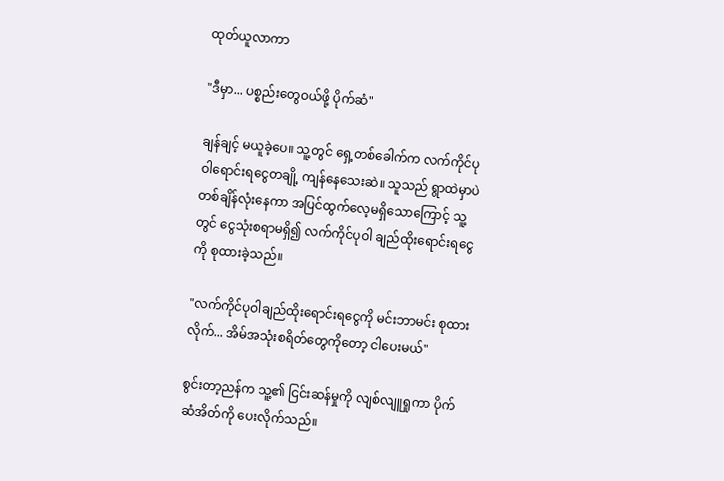ထုတ်ယူလာကာ

"ဒီမှာ... ပစ္စည်းတွေဝယ်ဖို့ ပိုက်ဆံ"

ချန်ချင့် မယူခဲ့ပေ။ သူ့တွင် ရှေ့တစ်ခေါက်က လက်ကိုင်ပုဝါရောင်းရငွေတချို့ ကျန်နေသေးဆဲ။ သူသည် ရွာထဲမှာပဲ တစ်ချိန်လုံးနေကာ အပြင်ထွက်လေ့မရှိသောကြောင့် သူ့တွင် ငွေသုံးစရာမရှိ၍ လက်ကိုင်ပုဝါ ချည်ထိုးရောင်းရငွေကို စုထားခဲ့သည်။

"လက်ကိုင်ပုဝါချည်ထိုးရောင်းရငွေကို မင်းဘာမင်း စုထားလိုက်... အိမ်အသုံးစရိတ်တွေကိုတော့ ငါပေးမယ်"

စွင်းတာ့ညန်က သူ့၏ ငြင်းဆန်မှုကို လျစ်လျူရှုကာ ပိုက်ဆံအိတ်ကို ပေးလိုက်သည်။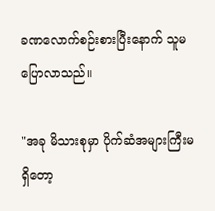ခဏလောက်စဉ်းစားပြီးနောက် သူမ ပြောလာသည်။

"အခု မိသားစုမှာ ပိုက်ဆံအများကြီးမရှိတော့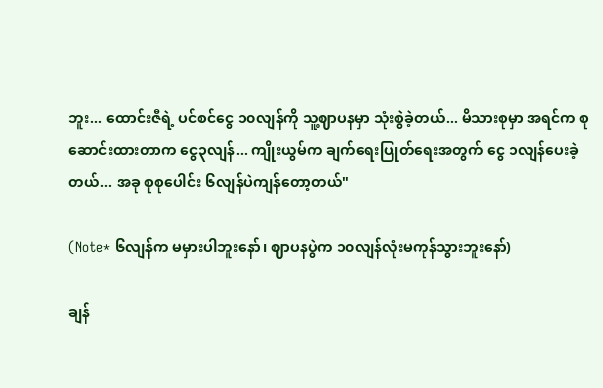ဘူး... ထောင်းဇီရဲ့ ပင်စင်ငွေ ၁၀လျန်ကို သူ့ဈာပနမှာ သုံးစွဲခဲ့တယ်... မိသားစုမှာ အရင်က စုဆောင်းထားတာက ငွေ၃လျန်... ကျိုးယွမ်က ချက်ရေးပြုတ်ရေးအတွက် ငွေ ၁လျန်ပေးခဲ့တယ်... အခု စုစုပေါင်း ၆လျန်ပဲကျန်တော့တယ်"

(Note* ၆လျန်က မမှားပါဘူးနော်၊ ဈာပနပွဲက ၁၀လျန်လုံးမကုန်သွားဘူးနော်)

ချန်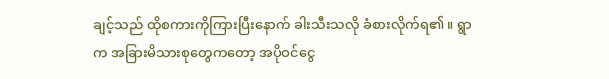ချင့်သည် ထိုစကားကိုကြားပြီးနောက် ခါးသီးသလို ခံစားလိုက်ရ၏။ ရွာက အခြားမိသားစုတွေကတော့ အပိုဝင်ငွေ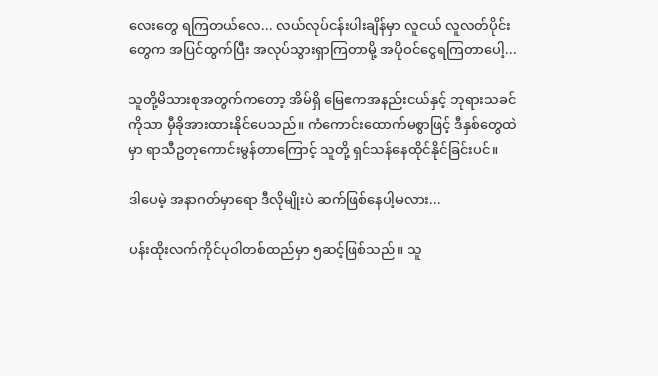လေးတွေ ရကြတယ်လေ... လယ်လုပ်ငန်းပါးချိန်မှာ လူငယ် လူလတ်ပိုင်းတွေက အပြင်ထွက်ပြီး အလုပ်သွားရှာကြတာမို့ အပိုဝင်ငွေရကြတာပေါ့...

သူတို့မိသားစုအတွက်ကတော့ အိမ်ရှိ မြေဧကအနည်းငယ်နှင့် ဘုရားသခင်ကိုသာ မှီခိုအားထားနိုင်ပေသည်။ ကံကောင်းထောက်မစွာဖြင့် ဒီနှစ်တွေထဲမှာ ရာသီဥတုကောင်းမွန်တာကြောင့် သူတို့ ရှင်သန်နေထိုင်နိုင်ခြင်းပင်။

ဒါပေမဲ့ အနာဂတ်မှာရော ဒီလိုမျိုးပဲ ဆက်ဖြစ်နေပါ့မလား...

ပန်းထိုးလက်ကိုင်ပုဝါတစ်ထည်မှာ ၅ဆင့်ဖြစ်သည်။ သူ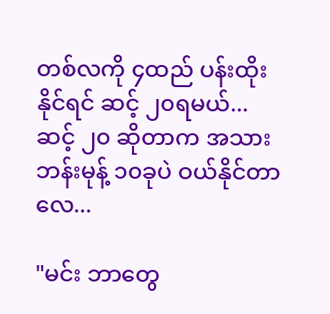တစ်လကို ၄ထည် ပန်းထိုးနိုင်ရင် ဆင့် ၂၀ရမယ်... ဆင့် ၂၀ ဆိုတာက အသားဘန်းမုန့် ၁၀ခုပဲ ဝယ်နိုင်တာလေ...

"မင်း ဘာတွေ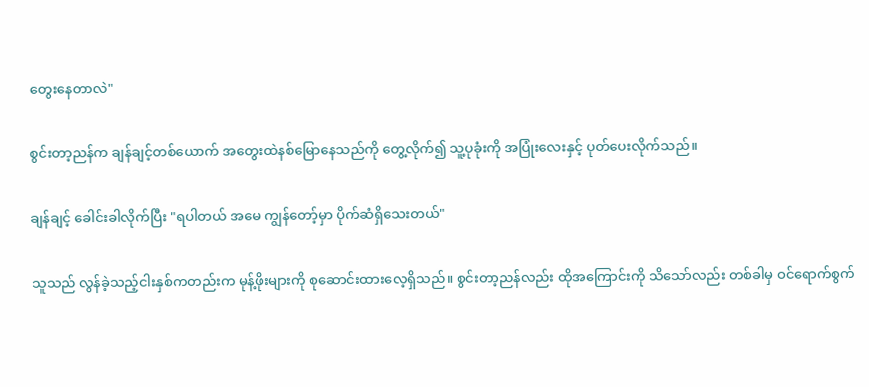တွေးနေတာလဲ"

စွင်းတာ့ညန်က ချန်ချင့်တစ်ယောက် အတွေးထဲနစ်မြောနေသည်ကို တွေ့လိုက်၍ သူ့ပုခုံးကို အပြုံးလေးနှင့် ပုတ်ပေးလိုက်သည်။

ချန်ချင့် ခေါင်းခါလိုက်ပြီး "ရပါတယ် အမေ ကျွန်တော့်မှာ ပိုက်ဆံရှိသေးတယ်"

သူသည် လွန်ခဲ့သည့်ငါးနှစ်ကတည်းက မုန့်ဖိုးများကို စုဆောင်းထားလေ့ရှိသည်။ စွင်းတာ့ညန်လည်း ထိုအကြောင်းကို သိသော်လည်း တစ်ခါမှ ဝင်ရောက်စွက်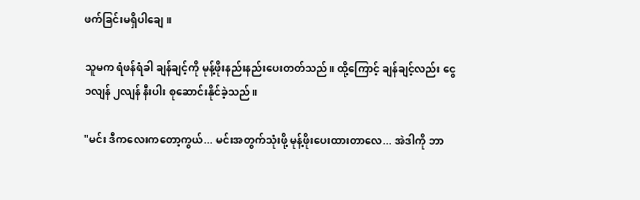ဖက်ခြင်းမရှိပါချေ။

သူမက ရံဖန်ရံခါ ချန်ချင့်ကို မုန့်ဖိုးနည်းနည်းပေးတတ်သည်။ ထို့ကြောင့် ချန်ချင့်လည်း ငွေ ၁လျန် ၂လျန် နီးပါး စုဆောင်းနိုင်ခဲ့သည်။

"မင်း ဒီကလေးကတော့ကွယ်... မင်းအတွက်သုံးဖို့ မုန့်ဖိုးပေးထားတာလေ... အဲဒါကို ဘာ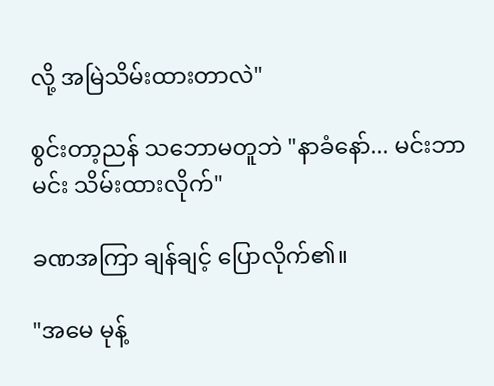လို့ အမြဲသိမ်းထားတာလဲ"

စွင်းတာ့ညန် သဘောမတူဘဲ "နာခံနော်... မင်းဘာမင်း သိမ်းထားလိုက်"

ခဏအကြာ ချန်ချင့် ပြောလိုက်၏။

"အမေ မုန့်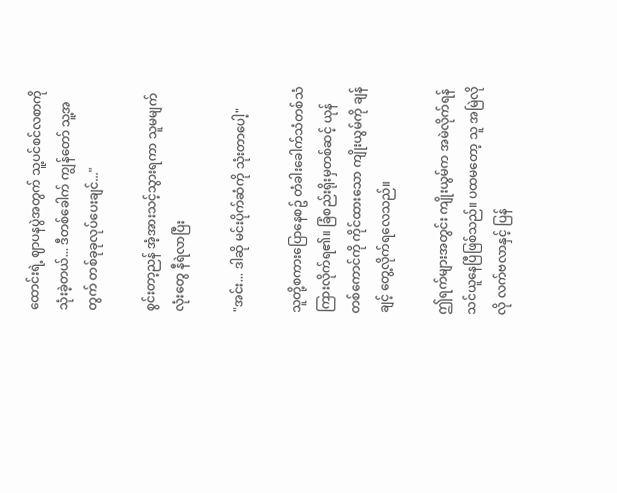ထောင်းရဲ့ ဈာပနပွဲအတွက် သူ့ပင်စင်လစာကို သုံးခဲ့တယ်... ဒီတစ်ခေါက် ကျွန်တော် သူ့အတွက် တစ်ခုခုလုပ်ပေးချင်..."

စွင်းတာ့ညန် အံ့အားသင့်သွားရကာ သူမမျက်လုံးတွေ နီရဲလာပြီး

"အင်း... ဒါဆို မင်းပိုက်ဆံကို သုံးတာပေါ့"

သူတို့စကားပြောနေစဥ် တံခါးခေါက်သံတစ်သံကြားလိုက်ရ၏။ ခြံစည်းရိုးမှတစ်ဆင့် ယုန်တစ်ကောင်ကို ကိုင်ထားသော ကျိုးယွမ်ကို ချန်ချင့် တွေ့လိုက်ရလေသည်။

ဤရက်များအတွင်း ကျိုးယွမ်က အမဲလိုက်ရန် သင်ယူနေပြီဖြစ်သည်။ ပထမတော့ သူ အမြဲလိုလို လက်ဗလာနှင့် ပြန်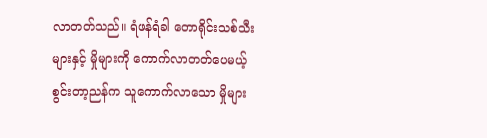လာတတ်သည်။ ရံဖန်ရံခါ တောရိုင်းသစ်သီးများနှင့် မှိုများကို ကောက်လာတတ်ပေမယ့် စွင်းတာ့ညန်က သူကောက်လာသော မှိုများ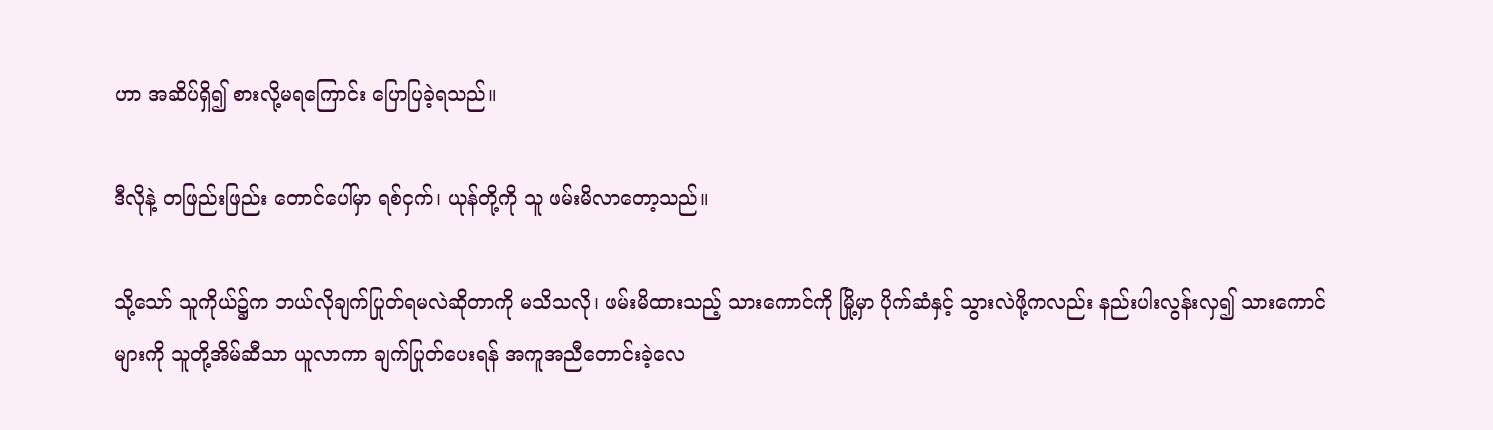ဟာ အဆိပ်ရှိ၍ စားလို့မရကြောင်း ပြောပြခဲ့ရသည်။

ဒီလိုနဲ့ တဖြည်းဖြည်း တောင်ပေါ်မှာ ရစ်ငှက်၊ ယုန်တို့ကို သူ ဖမ်းမိလာတော့သည်။

သို့သော် သူကိုယ်၌က ဘယ်လိုချက်ပြုတ်ရမလဲဆိုတာကို မသိသလို၊ ဖမ်းမိထားသည့် သားကောင်ကို မြို့မှာ ပိုက်ဆံနှင့် သွားလဲဖို့ကလည်း နည်းပါးလွန်းလှ၍ သားကောင်များကို သူတို့အိမ်ဆီသာ ယူလာကာ ချက်ပြုတ်ပေးရန် အကူအညီတောင်းခဲ့လေ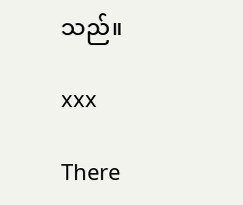သည်။

xxx

There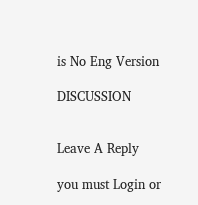is No Eng Version

DISCUSSION


Leave A Reply

you must Login or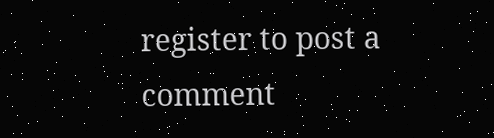register to post a comment